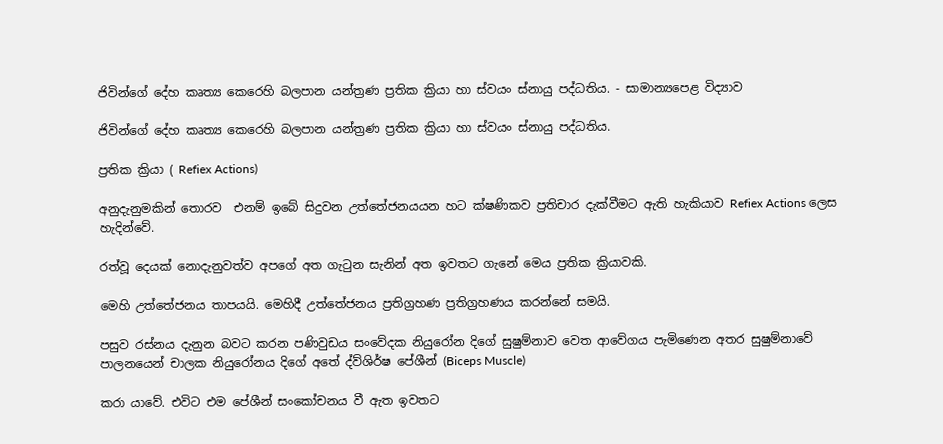ජිවින්ගේ දේහ කෘත්‍ය කෙරෙහි බලපාන යන්ත්‍රණ ප්‍රතික ක්‍රියා හා ස්වයං ස්නායු පද්ධතිය. - සාමාන්‍යපෙළ විද්‍යාව

ජිවින්ගේ දේහ කෘත්‍ය කෙරෙහි බලපාන යන්ත්‍රණ ප්‍රතික ක්‍රියා හා ස්වයං ස්නායු පද්ධතිය.

ප්‍රතික ක්‍රියා ( Refiex Actions)

අනුදැනුමකින් තොරව  එනම් ඉබේ සිදුවන උත්තේජනයයන හට ක්ෂණිකව ප්‍රතිචාර දැක්වීමට ඇති හැකියාව Refiex Actions ලෙස හැදින්වේ.

රත්වූ දෙයක් නොදැනුවත්ව අපගේ අත ගැටුන සැනින් අත ඉවතට ගැනේ මෙය ප්‍රතික ක්‍රියාවකි.

මෙහි උත්තේජනය තාපයයි. මෙහිදී උත්තේජනය ප්‍රතිග්‍රහණ ප්‍රතිග්‍රහණය කරන්නේ සමයි.

පසුව රස්නය දැනුන බවට කරන පණිවුඩය සංවේදක නියුරෝන දිගේ සුෂුම්නාව වෙත ආවේගය පැමිණෙන අතර සුෂුම්නාවේ පාලනයෙන් චාලක නියුරෝනය දිගේ අතේ ද්ව්ශිර්ෂ පේශීන් (Biceps Muscle)

කරා යාවේ. එවිට එම පේශීන් සංකෝචනය වී ඇත ඉවතට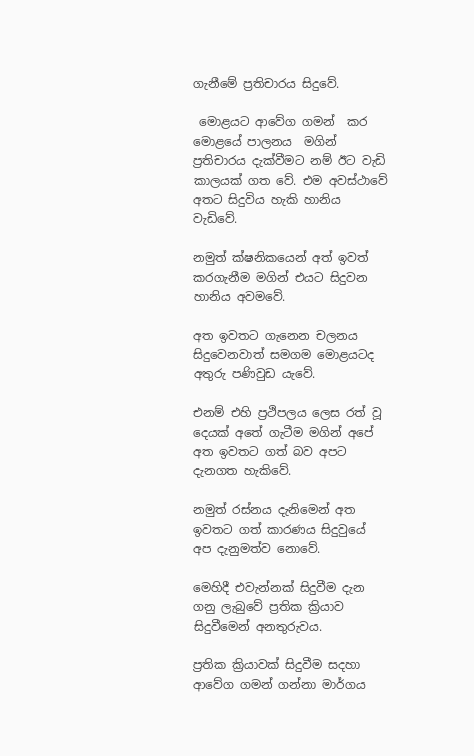ගැනීමේ ප්‍රතිචාරය සිදුවේ.

 මොළයට ආවේග ගමන්  කර මොළයේ පාලනය  මගින් ප්‍රතිචාරය දැක්වීමට නම් ඊට වැඩි කාලයක් ගත වේ. එම අවස්ථාවේ අතට සිදුවිය හැකි හානිය වැඩිවේ.

නමුත් ක්ෂනිකයෙන් අත් ඉවත් කරගැනීම මගින් එයට සිදුවන හානිය අවමවේ.

අත ඉවතට ගැනෙන චලනය සිදුවෙනවාත් සමගම මොළයටද අතුරු පණිවුඩ යැවේ.

එනම් එහි ප්‍රථිපලය ලෙස රත් වූ දෙයක් අතේ ගැටීම මගින් අපේ අත ඉවතට ගත් බව අපට දැනගත හැකිවේ.

නමුත් රස්නය දැනිමෙන් අත ඉවතට ගත් කාරණය සිදුවුයේ අප දැනුමත්ව නොවේ.

මෙහිදී එවැන්නක් සිදුවීම දැන ගනු ලැබුවේ ප්‍රතික ක්‍රියාව සිදුවීමෙන් අනතුරුවය.

ප්‍රතික ක්‍රියාවක් සිදුවීම සදහා ආවේග ගමන් ගන්නා මාර්ගය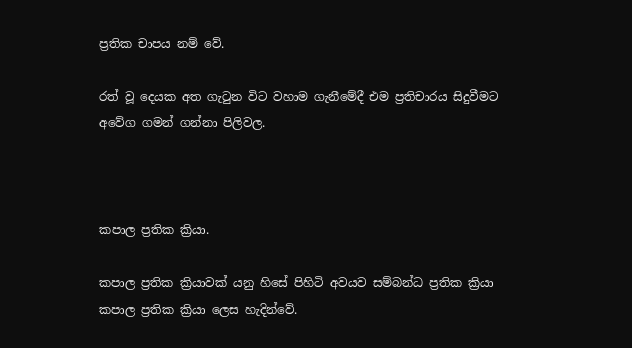ප්‍රතික චාපය නම් වේ.

රත් වූ දෙයක අත ගැටුන විට වහාම ගැනීමේදී එම ප්‍රතිචාරය සිදුවීමට අවේග ගමන් ගන්නා පිලිවල.



කපාල ප්‍රතික ක්‍රියා.

කපාල ප්‍රතික ක්‍රියාවක් යනු හිසේ පිහිටි අවයව සම්බන්ධ ප්‍රතික ක්‍රියා කපාල ප්‍රතික ක්‍රියා ලෙස හැදින්වේ.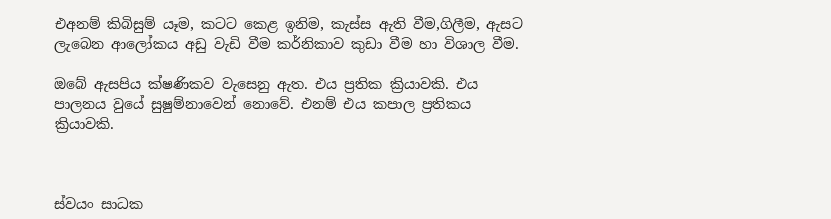එඅනම් කිබිසුම් යෑම, කටට කෙළ ඉනිම, කැස්ස ඇති වීම,ගිලීම, ඇසට ලැබෙන ආලෝකය අඩු වැඩි වීම කර්නිකාව කුඩා වීම හා විශාල වීම.

ඔබේ ඇසපිය ක්ෂණිකව වැසෙනු ඇත. එය ප්‍රතික ක්‍රියාවකි. එය පාලනය වුයේ සුෂුම්නාවෙන් නොවේ. එනම් එය කපාල ප්‍රතිකය ක්‍රියාවකි.



ස්වයං සාධක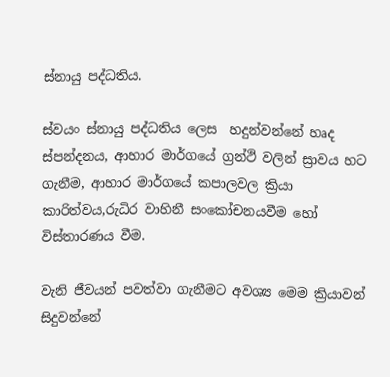ස්නායු පද්ධතිය.

ස්‌වයං ස්නායු පද්ධතිය ලෙස  හදුන්වන්නේ හෘද ස්පන්දනය, ආහාර මාර්ගයේ ග්‍රන්ථි වලින් ස්‍රාවය හට ගැනීම, ආහාර මාර්ගයේ කපාලවල ක්‍රියා කාරිත්වය,රුධිර වාහිනී සංකෝචනයවීම හෝ විස්තාරණය වීම.

වැනි ජීවයන් පවත්වා ගැනීමට අවශ්‍ය මෙම ක්‍රියාවන් සිදුවන්නේ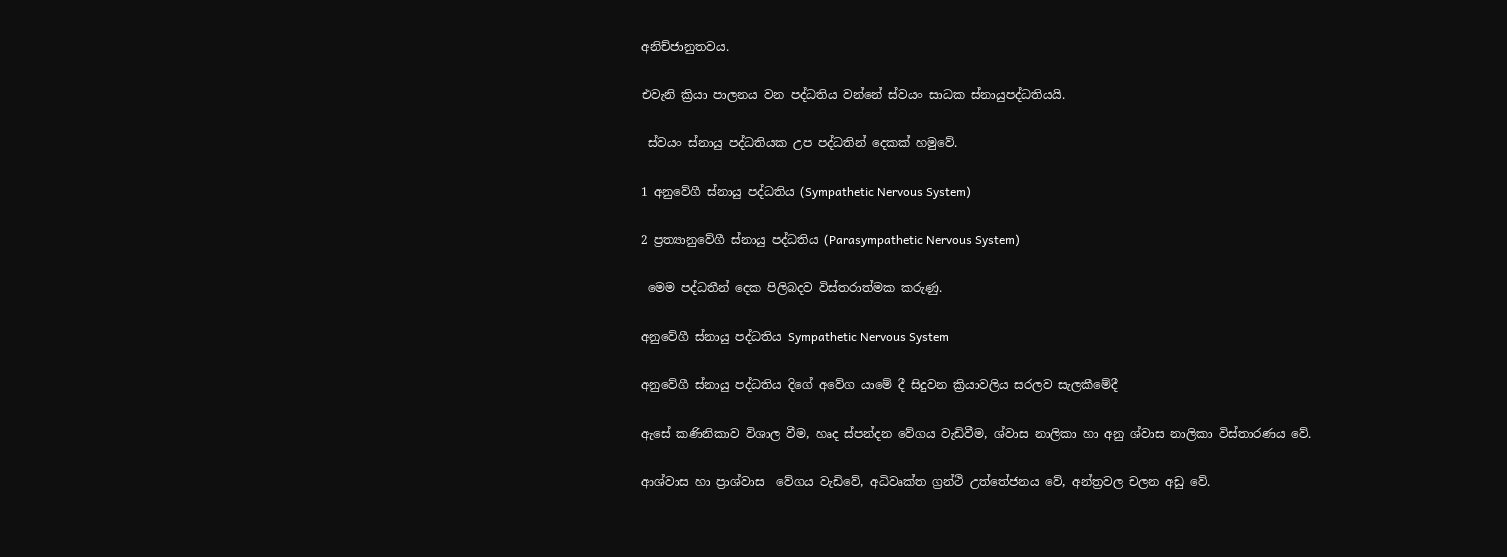අනිච්ජානුතවය.

එවැනි ක්‍රියා පාලනය වන පද්ධතිය වන්නේ ස්වයං සාධක ස්නායුපද්ධතියයි.

 ස්‌වයං ස්නායු පද්ධතියක උප පද්ධතින් දෙකක් හමුවේ.

1 අනුවේගී ස්නායු පද්ධතිය (Sympathetic Nervous System)

2 ප්‍රත්‍යානුවේගී ස්නායු පද්ධතිය (Parasympathetic Nervous System)

 මෙම පද්ධතීන් දෙක පිලිබදව විස්තරාත්මක කරුණු.

අනුවේගී ස්නායු පද්ධතිය Sympathetic Nervous System

අනුවේගී ස්නායු පද්ධතිය දිගේ අවේග යාමේ දී සිදුවන ක්‍රියාවලිය සරලව සැලකීමේදී

ඇසේ කණිනිකාව විශාල වීම, හෘද ස්පන්දන වේගය වැඩිවීම, ශ්වාස නාලිකා හා අනු ශ්වාස නාලිකා විස්තාරණය වේ.

ආශ්වාස හා ප්‍රාශ්වාස  වේගය වැඩිවේ, අධිවෘක්ත ග්‍රන්ථි උත්තේජනය වේ, අන්ත්‍රවල චලන අඩු වේ.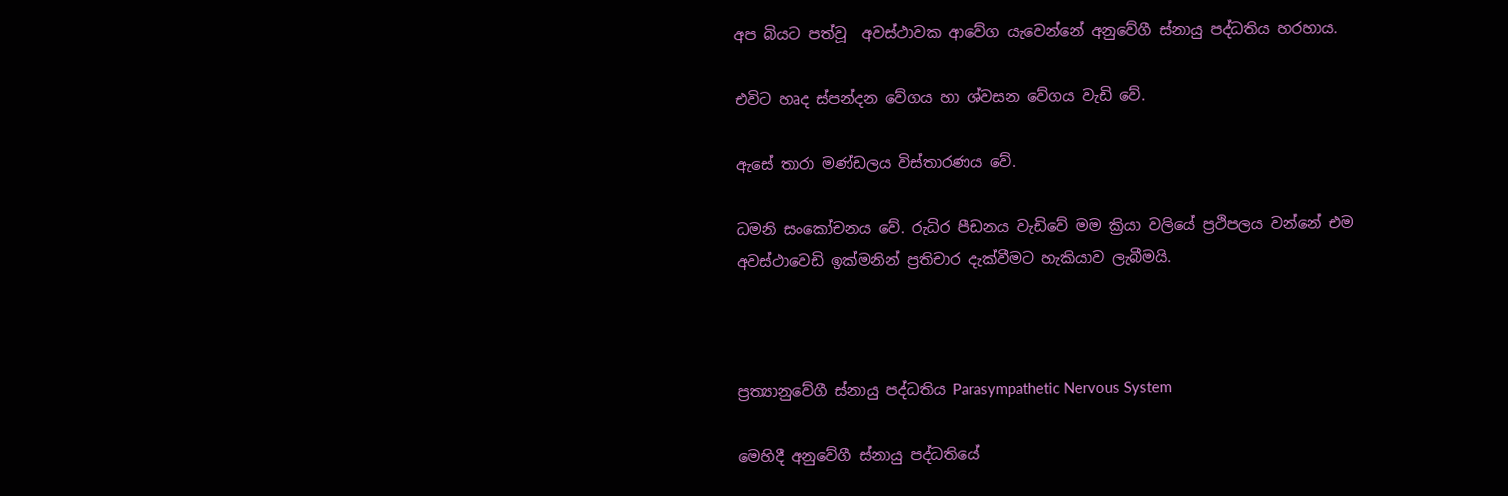අප බියට පත්වූ  අවස්ථාවක ආවේග යැවෙන්නේ අනුවේගී ස්නායු පද්ධතිය හරහාය.

එවිට හෘද ස්පන්දන වේගය හා ශ්වසන වේගය වැඩි වේ.

ඇසේ තාරා මණ්ඩලය විස්තාරණය වේ.

ධමනි සංකෝචනය වේ. රුධිර පීඩනය වැඩිවේ මම ක්‍රියා වලියේ ප්‍රථිපලය වන්නේ එම අවස්ථාවෙඩි ඉක්මනින් ප්‍රතිචාර දැක්වීමට හැකියාව ලැබීමයි.



ප්‍රත්‍යානුවේගී ස්නායු පද්ධතිය Parasympathetic Nervous System

මෙහිදී අනුවේගී ස්නායු පද්ධතියේ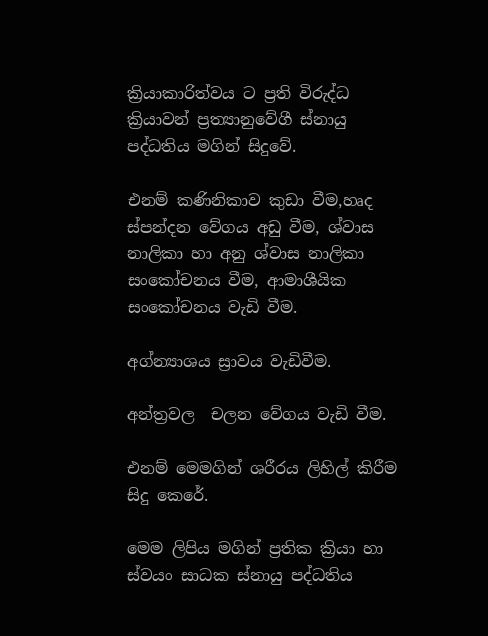ක්‍රියාකාරිත්වය ට ප්‍රති විරුද්ධ ක්‍රියාවන් ප්‍රත්‍යානුවේගී ස්නායු පද්ධතිය මගින් සිදුවේ.

එනම් කණිනිකාව කුඩා වීම,හෘද ස්පන්දන වේගය අඩු වීම, ශ්වාස නාලිකා හා අනු ශ්වාස නාලිකා සංකෝචනය වීම, ආමාශීයික සංකෝචනය වැඩි වීම.

අග්න්‍යාශය ස්‍රාවය වැඩිවීම.

අන්ත්‍රවල  චලන වේගය වැඩි වීම.

එනම් මෙමගින් ශරීරය ලිහිල් කිරීම සිදු කෙරේ.

මෙම ලිපිය මගින් ප්‍රතික ක්‍රියා හා ස්‌වයං සාධක ස්නායු පද්ධතිය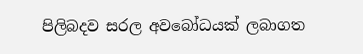පිලිබදව සරල අවබෝධයක් ලබාගත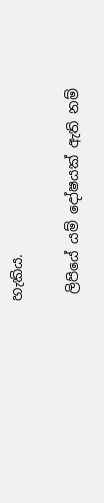හැකිය.

 ලිපියේ යම් දෝෂයක් ඇති නම්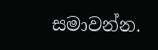සමාවන්න.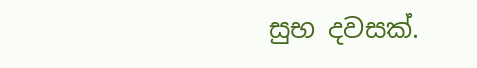සුභ දවසක්.